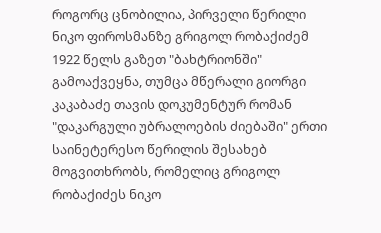როგორც ცნობილია, პირველი წერილი ნიკო ფიროსმანზე გრიგოლ რობაქიძემ 1922 წელს გაზეთ "ბახტრიონში" გამოაქვეყნა, თუმცა მწერალი გიორგი კაკაბაძე თავის დოკუმენტურ რომან "დაკარგული უბრალოების ძიებაში" ერთი საინეტერესო წერილის შესახებ მოგვითხრობს, რომელიც გრიგოლ რობაქიძეს ნიკო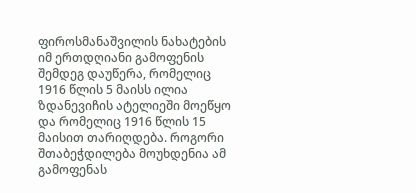ფიროსმანაშვილის ნახატების იმ ერთდღიანი გამოფენის შემდეგ დაუწერა, რომელიც 1916 წლის 5 მაისს ილია ზდანევიჩის ატელიეში მოეწყო და რომელიც 1916 წლის 15 მაისით თარიღდება. როგორი შთაბეჭდილება მოუხდენია ამ გამოფენას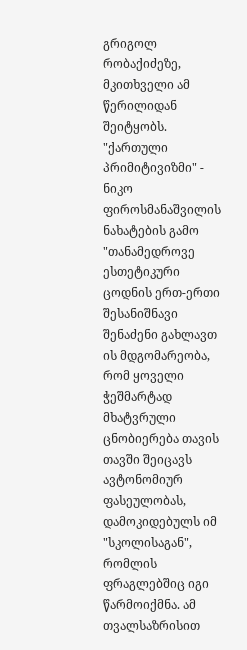გრიგოლ რობაქიძეზე, მკითხველი ამ წერილიდან შეიტყობს.
"ქართული პრიმიტივიზმი" - ნიკო ფიროსმანაშვილის ნახატების გამო
"თანამედროვე ესთეტიკური ცოდნის ერთ-ერთი შესანიშნავი შენაძენი გახლავთ ის მდგომარეობა, რომ ყოველი ჭეშმარტად მხატვრული ცნობიერება თავის თავში შეიცავს ავტონომიურ ფასეულობას, დამოკიდებულს იმ "სკოლისაგან", რომლის ფრაგლებშიც იგი წარმოიქმნა. ამ თვალსაზრისით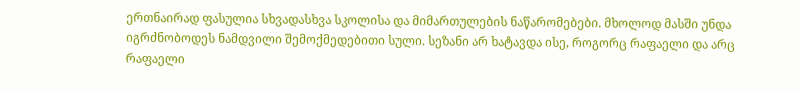ერთნაირად ფასულია სხვადასხვა სკოლისა და მიმართულების ნაწარომებები. მხოლოდ მასში უნდა იგრძნობოდეს ნამდვილი შემოქმედებითი სული. სეზანი არ ხატავდა ისე, როგორც რაფაელი და არც რაფაელი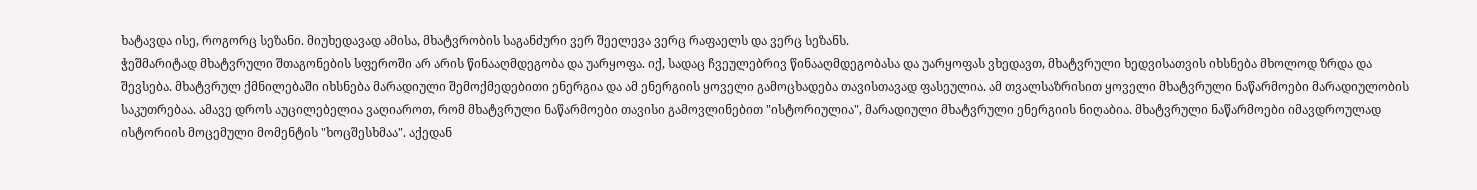ხატავდა ისე, როგორც სეზანი. მიუხედავად ამისა, მხატვრობის საგანძური ვერ შეელევა ვერც რაფაელს და ვერც სეზანს.
ჭეშმარიტად მხატვრული შთაგონების სფეროში არ არის წინააღმდეგობა და უარყოფა. იქ, სადაც ჩვეულებრივ წინააღმდეგობასა და უარყოფას ვხედავთ, მხატვრული ხედვისათვის იხსნება მხოლოდ ზრდა და შევსება. მხატვრულ ქმნილებაში იხსნება მარადიული შემოქმედებითი ენერგია და ამ ენერგიის ყოველი გამოცხადება თავისთავად ფასეულია. ამ თვალსაზრისით ყოველი მხატვრული ნაწარმოები მარადიულობის საკუთრებაა. ამავე დროს აუცილებელია ვაღიაროთ, რომ მხატვრული ნაწარმოები თავისი გამოვლინებით "ისტორიულია", მარადიული მხატვრული ენერგიის ნიღაბია. მხატვრული ნაწარმოები იმავდროულად ისტორიის მოცემული მომენტის "ხოცშესხმაა". აქედან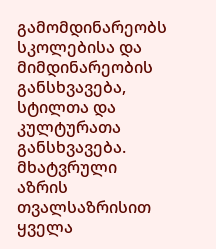გამომდინარეობს სკოლებისა და მიმდინარეობის განსხვავება, სტილთა და კულტურათა განსხვავება. მხატვრული აზრის თვალსაზრისით ყველა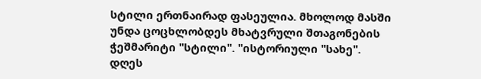სტილი ერთნაირად ფასეულია. მხოლოდ მასში უნდა ცოცხლობდეს მხატვრული შთაგონების ჭეშმარიტი "სტილი". "ისტორიული "სახე".
დღეს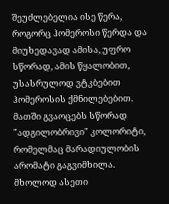შეუძლებელია ისე წერა, როგორც ჰომეროსი წერდა და მიუხედავად ამისა, უფრო სწორად, ამის წყალობით, უსასრულოდ ვტკბებით ჰომეროსის ქმნილებებით. მათში გვაოცებს სწორად "ადგილობრივი" კოლორიტი, რომელმაც მარადიულობის არომატი გაგვიმხილა.
მხოლოდ ასეთი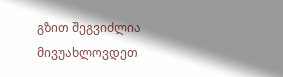გზით შეგვიძლია მივუახლოვდეთ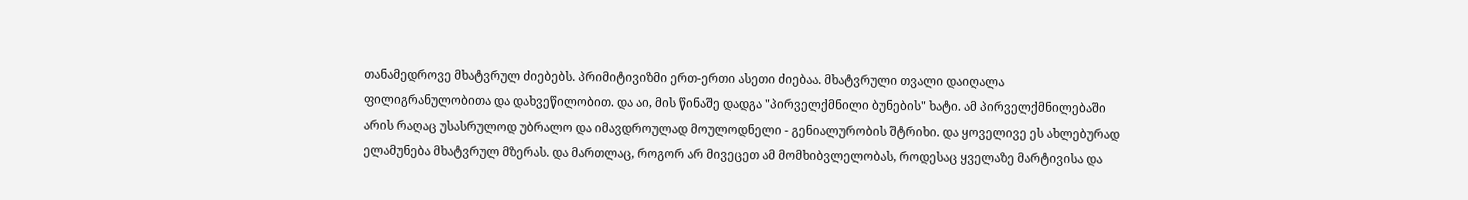თანამედროვე მხატვრულ ძიებებს. პრიმიტივიზმი ერთ-ერთი ასეთი ძიებაა. მხატვრული თვალი დაიღალა ფილიგრანულობითა და დახვეწილობით. და აი, მის წინაშე დადგა "პირველქმნილი ბუნების" ხატი. ამ პირველქმნილებაში არის რაღაც უსასრულოდ უბრალო და იმავდროულად მოულოდნელი - გენიალურობის შტრიხი. და ყოველივე ეს ახლებურად ელამუნება მხატვრულ მზერას. და მართლაც, როგორ არ მივეცეთ ამ მომხიბვლელობას, როდესაც ყველაზე მარტივისა და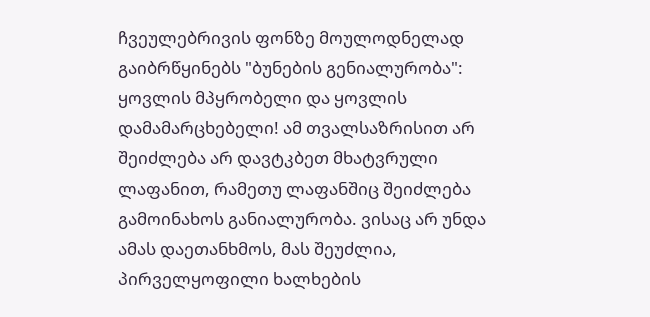ჩვეულებრივის ფონზე მოულოდნელად გაიბრწყინებს "ბუნების გენიალურობა": ყოვლის მპყრობელი და ყოვლის დამამარცხებელი! ამ თვალსაზრისით არ შეიძლება არ დავტკბეთ მხატვრული ლაფანით, რამეთუ ლაფანშიც შეიძლება გამოინახოს განიალურობა. ვისაც არ უნდა ამას დაეთანხმოს, მას შეუძლია, პირველყოფილი ხალხების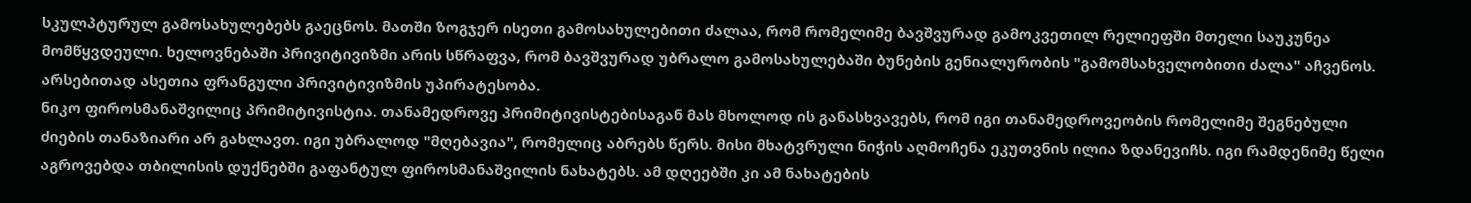სკულპტურულ გამოსახულებებს გაეცნოს. მათში ზოგჯერ ისეთი გამოსახულებითი ძალაა, რომ რომელიმე ბავშვურად გამოკვეთილ რელიეფში მთელი საუკუნეა მომწყვდეული. ხელოვნებაში პრივიტივიზმი არის სწრაფვა, რომ ბავშვურად უბრალო გამოსახულებაში ბუნების გენიალურობის "გამომსახველობითი ძალა" აჩვენოს. არსებითად ასეთია ფრანგული პრივიტივიზმის უპირატესობა.
ნიკო ფიროსმანაშვილიც პრიმიტივისტია. თანამედროვე პრიმიტივისტებისაგან მას მხოლოდ ის განასხვავებს, რომ იგი თანამედროვეობის რომელიმე შეგნებული ძიების თანაზიარი არ გახლავთ. იგი უბრალოდ "მღებავია", რომელიც აბრებს წერს. მისი მხატვრული ნიჭის აღმოჩენა ეკუთვნის ილია ზდანევიჩს. იგი რამდენიმე წელი აგროვებდა თბილისის დუქნებში გაფანტულ ფიროსმანაშვილის ნახატებს. ამ დღეებში კი ამ ნახატების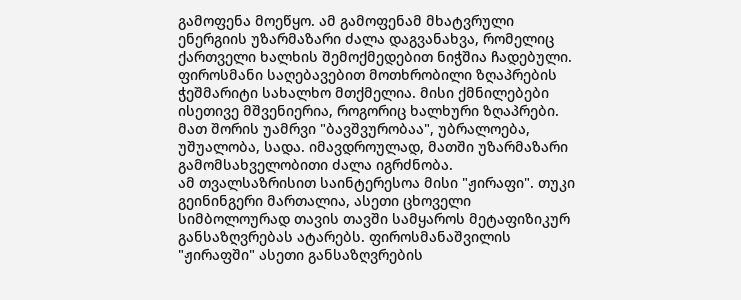გამოფენა მოეწყო. ამ გამოფენამ მხატვრული ენერგიის უზარმაზარი ძალა დაგვანახვა, რომელიც ქართველი ხალხის შემოქმედებით ნიჭშია ჩადებული. ფიროსმანი საღებავებით მოთხრობილი ზღაპრების ჭეშმარიტი სახალხო მთქმელია. მისი ქმნილებები ისეთივე მშვენიერია, როგორიც ხალხური ზღაპრები. მათ შორის უამრვი "ბავშვურობაა", უბრალოება, უშუალობა, სადა. იმავდროულად, მათში უზარმაზარი გამომსახველობითი ძალა იგრძნობა.
ამ თვალსაზრისით საინტერესოა მისი "ჟირაფი". თუკი გეინინგერი მართალია, ასეთი ცხოველი სიმბოლოურად თავის თავში სამყაროს მეტაფიზიკურ განსაზღვრებას ატარებს. ფიროსმანაშვილის "ჟირაფში" ასეთი განსაზღვრების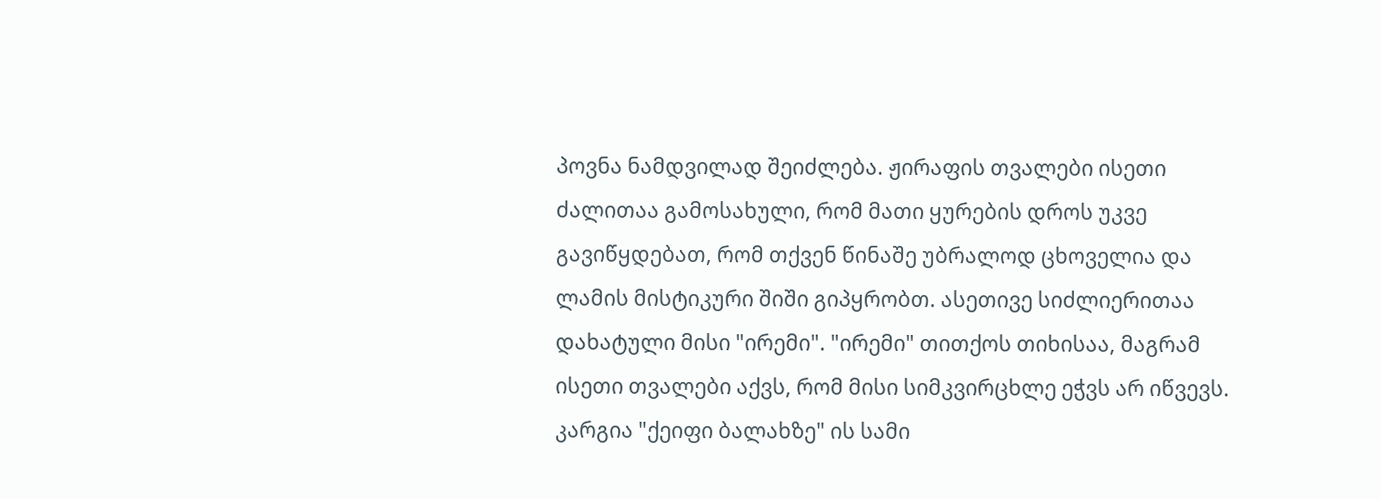პოვნა ნამდვილად შეიძლება. ჟირაფის თვალები ისეთი ძალითაა გამოსახული, რომ მათი ყურების დროს უკვე გავიწყდებათ, რომ თქვენ წინაშე უბრალოდ ცხოველია და ლამის მისტიკური შიში გიპყრობთ. ასეთივე სიძლიერითაა დახატული მისი "ირემი". "ირემი" თითქოს თიხისაა, მაგრამ ისეთი თვალები აქვს, რომ მისი სიმკვირცხლე ეჭვს არ იწვევს. კარგია "ქეიფი ბალახზე" ის სამი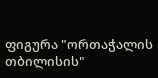ფიგურა "ორთაჭალის თბილისის"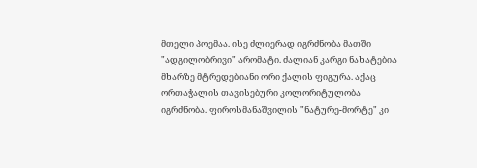მთელი პოემაა. ისე ძლიერად იგრძნობა მათში "ადგილობრივი" არომატი. ძალიან კარგი ნახატებია მხარზე მტრედებიანი ორი ქალის ფიგურა. აქაც ორთაჭალის თავისებური კოლორიტულობა იგრძნობა. ფიროსმანაშვილის "ნატურე-მორტე" კი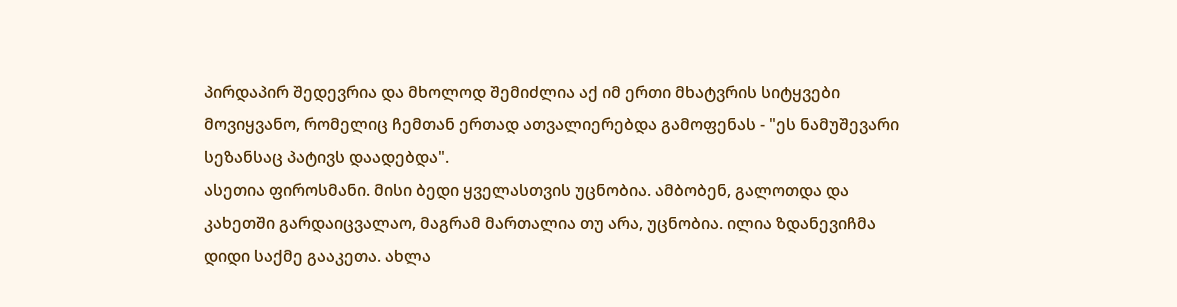პირდაპირ შედევრია და მხოლოდ შემიძლია აქ იმ ერთი მხატვრის სიტყვები მოვიყვანო, რომელიც ჩემთან ერთად ათვალიერებდა გამოფენას - "ეს ნამუშევარი სეზანსაც პატივს დაადებდა".
ასეთია ფიროსმანი. მისი ბედი ყველასთვის უცნობია. ამბობენ, გალოთდა და კახეთში გარდაიცვალაო, მაგრამ მართალია თუ არა, უცნობია. ილია ზდანევიჩმა დიდი საქმე გააკეთა. ახლა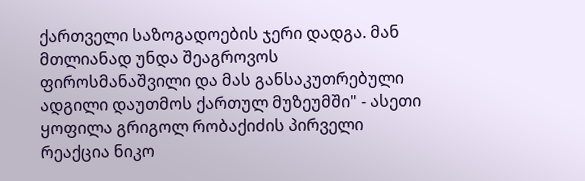ქართველი საზოგადოების ჯერი დადგა. მან მთლიანად უნდა შეაგროვოს ფიროსმანაშვილი და მას განსაკუთრებული ადგილი დაუთმოს ქართულ მუზეუმში" - ასეთი ყოფილა გრიგოლ რობაქიძის პირველი რეაქცია ნიკო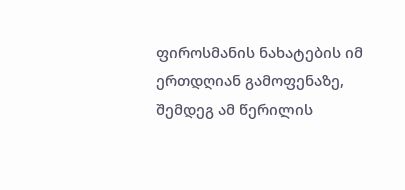ფიროსმანის ნახატების იმ ერთდღიან გამოფენაზე, შემდეგ ამ წერილის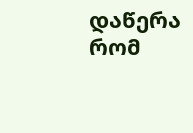დაწერა რომ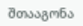შთააგონა